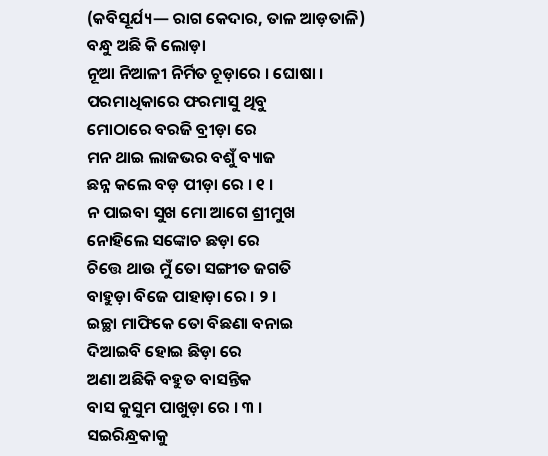(କବିସୂର୍ଯ୍ୟ— ରାଗ କେଦାର, ତାଳ ଆଡ଼ତାଳି)
ବନ୍ଧୁ ଅଛି କି ଲୋଡ଼ା
ନୂଆ ନିଆଳୀ ନିର୍ମିତ ଚୂଡ଼ାରେ । ଘୋଷା ।
ପରମାଧିକାରେ ଫରମାସୁ ଥିବୁ
ମୋଠାରେ ବରଜି ବ୍ରୀଡ଼ା ରେ
ମନ ଥାଇ ଲାଜଭର ବଶୁଁ ବ୍ୟାଜ
ଛନ୍ନ କଲେ ବଡ଼ ପୀଡ଼ା ରେ । ୧ ।
ନ ପାଇବା ସୁଖ ମୋ ଆଗେ ଶ୍ରୀମୁଖ
ନୋହିଲେ ସଙ୍କୋଚ ଛଡ଼ା ରେ
ଚିତ୍ତେ ଥାଉ ମୁଁ ତୋ ସଙ୍ଗୀତ ଜଗତି
ବାହୁଡ଼ା ବିଜେ ପାହାଡ଼ା ରେ । ୨ ।
ଇଚ୍ଛା ମାଫିକେ ତୋ ବିଛଣା ବନାଇ
ଦିଆଇବି ହୋଇ ଛିଡ଼ା ରେ
ଅଣା ଅଛିକି ବହୁତ ବାସନ୍ତିକ
ବାସ କୁସୁମ ପାଖୁଡ଼ା ରେ । ୩ ।
ସଇରିନ୍ଧ୍ରକାକୁ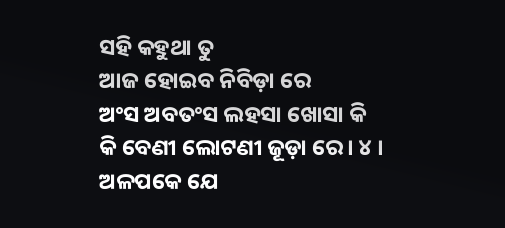ସହି କହୁଥା ତୁ
ଆଜ ହୋଇବ ନିବିଡ଼ା ରେ
ଅଂସ ଅବତଂସ ଲହସା ଖୋସା କି
କି ବେଣୀ ଲୋଟଣୀ ଜୂଡ଼ା ରେ । ୪ ।
ଅଳପକେ ଯେ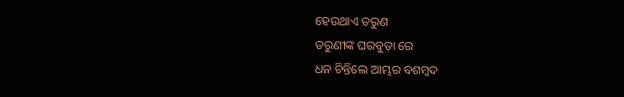ହେଉଥାଏ ତରୁଣ
ତରୁଣୀଙ୍କ ଘରବୁଡ଼ା ରେ
ଧନ ଚିନ୍ତିଲେ ଆମ୍ଭର ବଶମ୍ବଦ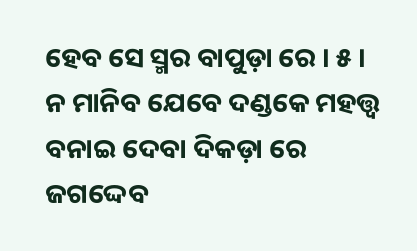ହେବ ସେ ସ୍ମର ବାପୁଡ଼ା ରେ । ୫ ।
ନ ମାନିବ ଯେବେ ଦଣ୍ଡକେ ମହତ୍ତ୍ୱ
ବନାଇ ଦେବା ଦିକଡ଼ା ରେ
ଜଗଦ୍ଦେବ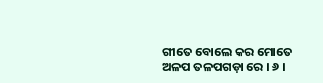ଗୀତେ ବୋଲେ କର ମୋତେ
ଅଳପ ତଳପଗଡ଼ା ରେ । ୬ ।